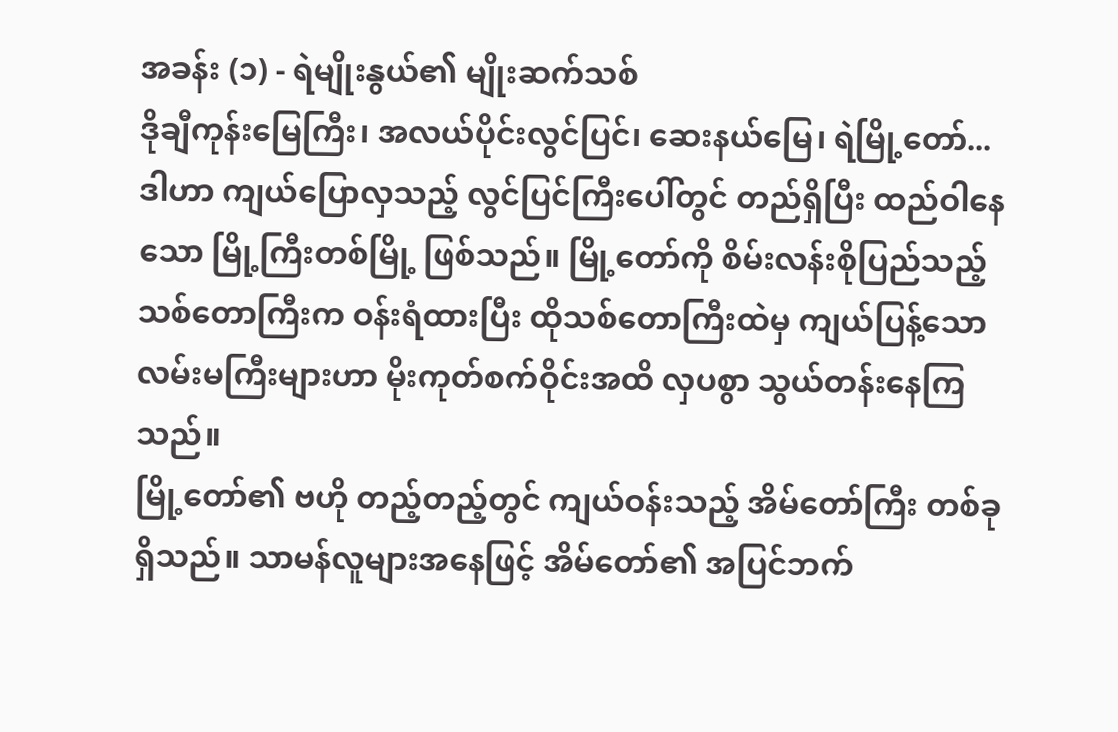အခန်း (၁) - ရဲမျိုးနွယ်၏ မျိုးဆက်သစ်
ဒိုချီကုန်းမြေကြီး၊ အလယ်ပိုင်းလွင်ပြင်၊ ဆေးနယ်မြေ၊ ရဲမြို့တော်...
ဒါဟာ ကျယ်ပြောလှသည့် လွင်ပြင်ကြီးပေါ်တွင် တည်ရှိပြီး ထည်ဝါနေသော မြို့ကြီးတစ်မြို့ ဖြစ်သည်။ မြို့တော်ကို စိမ်းလန်းစိုပြည်သည့် သစ်တောကြီးက ဝန်းရံထားပြီး ထိုသစ်တောကြီးထဲမှ ကျယ်ပြန့်သော လမ်းမကြီးများဟာ မိုးကုတ်စက်ဝိုင်းအထိ လှပစွာ သွယ်တန်းနေကြသည်။
မြို့တော်၏ ဗဟို တည့်တည့်တွင် ကျယ်ဝန်းသည့် အိမ်တော်ကြီး တစ်ခု ရှိသည်။ သာမန်လူများအနေဖြင့် အိမ်တော်၏ အပြင်ဘက်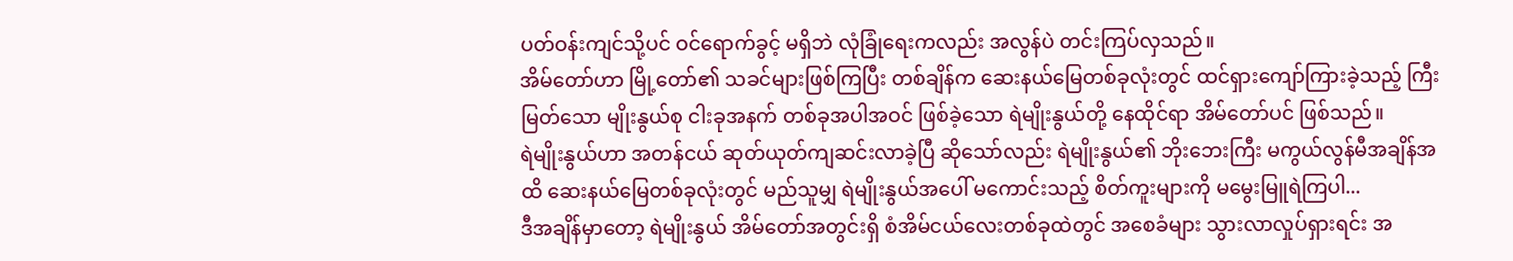ပတ်ဝန်းကျင်သို့ပင် ဝင်ရောက်ခွင့် မရှိဘဲ လုံခြုံရေးကလည်း အလွန်ပဲ တင်းကြပ်လှသည်။
အိမ်တော်ဟာ မြို့တော်၏ သခင်များဖြစ်ကြပြီး တစ်ချိန်က ဆေးနယ်မြေတစ်ခုလုံးတွင် ထင်ရှားကျော်ကြားခဲ့သည့် ကြီးမြတ်သော မျိုးနွယ်စု ငါးခုအနက် တစ်ခုအပါအဝင် ဖြစ်ခဲ့သော ရဲမျိုးနွယ်တို့ နေထိုင်ရာ အိမ်တော်ပင် ဖြစ်သည်။
ရဲမျိုးနွယ်ဟာ အတန်ငယ် ဆုတ်ယုတ်ကျဆင်းလာခဲ့ပြီ ဆိုသော်လည်း ရဲမျိုးနွယ်၏ ဘိုးဘေးကြီး မကွယ်လွန်မီအချိန်အထိ ဆေးနယ်မြေတစ်ခုလုံးတွင် မည်သူမျှ ရဲမျိုးနွယ်အပေါ် မကောင်းသည့် စိတ်ကူးများကို မမွေးမြူရဲကြပါ...
ဒီအချိန်မှာတော့ ရဲမျိုးနွယ် အိမ်တော်အတွင်းရှိ စံအိမ်ငယ်လေးတစ်ခုထဲတွင် အစေခံများ သွားလာလှုပ်ရှားရင်း အ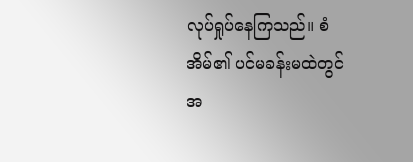လုပ်ရှုပ်နေကြသည်။ စံအိမ်၏ ပင်မခန်းမထဲတွင် အ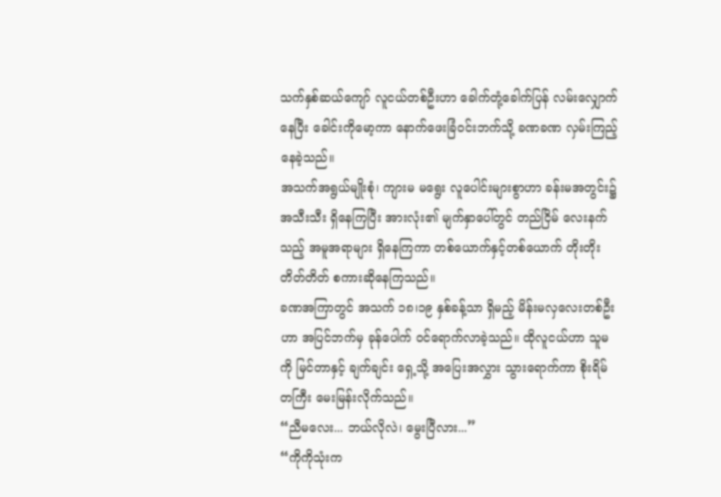သက်နှစ်ဆယ်ကျော် လူငယ်တစ်ဦးဟာ ခေါက်တုံ့ခေါက်ပြန် လမ်းလျှောက်နေပြီး ခေါင်းကိုမော့ကာ နောက်ဖေးခြံဝင်းဘက်သို့ ခဏခဏ လှမ်းကြည့်နေခဲ့သည်။
အသက်အရွယ်မျိုးစုံ၊ ကျားမ မရွေး လူပေါင်းများစွာဟာ ခန်းမအတွင်း၌ အသီးသီး ရှိနေကြပြီး အားလုံး၏ မျက်နှာပေါ်တွင် တည်ငြိမ် လေးနက်သည့် အမူအရာများ ရှိနေကြကာ တစ်ယောက်နှင့်တစ်ယောက် တိုးတိုးတိတ်တိတ် စကားဆိုနေကြသည်။
ခဏအကြာတွင် အသက် ၁၈၊၁၉ နှစ်ခန့်သာ ရှိမည့် မိန်းမလှလေးတစ်ဦးဟာ အပြင်ဘက်မှ ခုန်ပေါက် ဝင်ရောက်လာခဲ့သည်။ ထိုလူငယ်ဟာ သူမကို မြင်တာနှင့် ချက်ချင်း ရှေ့သို့ အပြေးအလွှား သွားရောက်ကာ စိုးရိမ်တကြီး မေးမြန်းလိုက်သည်။
“ညီမလေး... ဘယ်လိုလဲ၊ မွေးပြီလား...”
“ကိုကိုသုံးက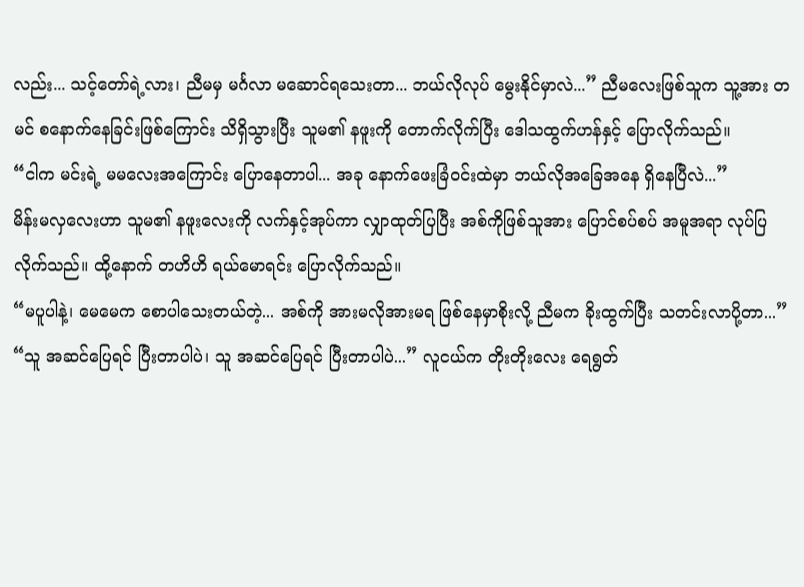လည်း... သင့်တော်ရဲ့လား၊ ညီမမှ မင်္ဂလာ မဆောင်ရသေးတာ... ဘယ်လိုလုပ် မွေးနိုင်မှာလဲ...” ညီမလေးဖြစ်သူက သူ့အား တမင် စနောက်နေခြင်းဖြစ်ကြောင်း သိရှိသွားပြီး သူမ၏ နဖူးကို တောက်လိုက်ပြီး ဒေါသထွက်ဟန်နှင့် ပြောလိုက်သည်။
“ငါက မင်းရဲ့ မမလေးအကြောင်း ပြောနေတာပါ... အခု နောက်ဖေးခြံဝင်းထဲမှာ ဘယ်လိုအခြေအနေ ရှိနေပြီလဲ...”
မိန်းမလှလေးဟာ သူမ၏ နဖူးလေးကို လက်နှင့်အုပ်ကာ လျှာထုတ်ပြပြီး အစ်ကိုဖြစ်သူအား ပြောင်စပ်စပ် အမူအရာ လုပ်ပြလိုက်သည်။ ထို့နောက် တဟိဟိ ရယ်မောရင်း ပြောလိုက်သည်။
“မပူပါနဲ့၊ မေမေက စောပါသေးတယ်တဲ့... အစ်ကို အားမလိုအားမရ ဖြစ်နေမှာစိုးလို့ ညီမက ခိုးထွက်ပြီး သတင်းလာပို့တာ...”
“သူ အဆင်ပြေရင် ပြီးတာပါပဲ၊ သူ အဆင်ပြေရင် ပြီးတာပါပဲ...” လူငယ်က တိုးတိုးလေး ရေရွတ်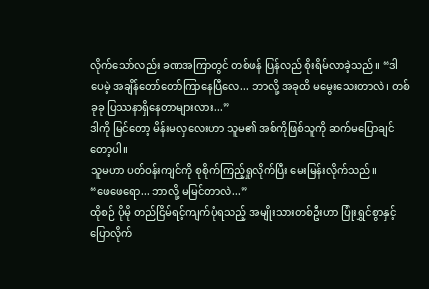လိုက်သော်လည်း ခဏအကြာတွင် တစ်ဖန် ပြန်လည် စိုးရိမ်လာခဲ့သည်။ “ဒါပေမဲ့ အချိန်တော်တော်ကြာနေပြီလေ... ဘာလို့ အခုထိ မမွေးသေးတာလဲ၊ တစ်ခုခု ပြဿနာရှိနေတာများလား...”
ဒါကို မြင်တော့ မိန်းမလှလေးဟာ သူမ၏ အစ်ကိုဖြစ်သူကို ဆက်မပြောချင်တော့ပါ။
သူမဟာ ပတ်ဝန်းကျင်ကို စုစိုက်ကြည့်ရှုလိုက်ပြီး မေးမြန်းလိုက်သည်။
“ဖေဖေရော... ဘာလို့ မမြင်တာလဲ...”
ထိုစဉ် ပိုမို တည်ငြိမ်ရင့်ကျက်ပုံရသည့် အမျိုးသားတစ်ဦးဟာ ပြုံးရွှင်စွာနှင့် ပြောလိုက်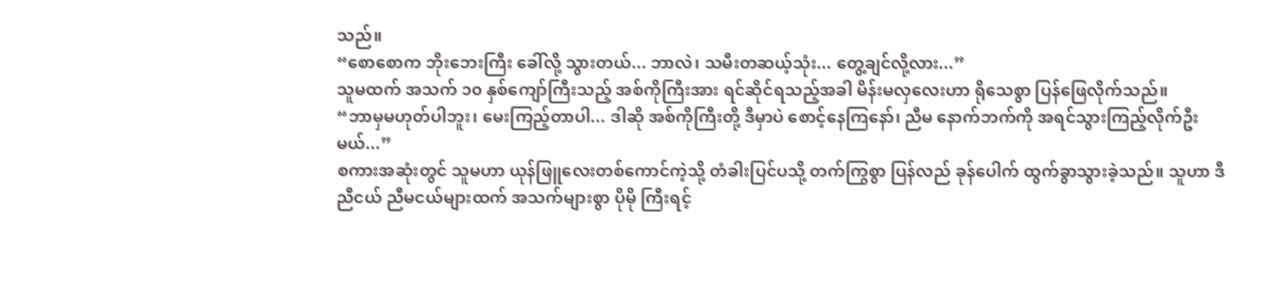သည်။
“စောစောက ဘိုးဘေးကြီး ခေါ်လို့ သွားတယ်... ဘာလဲ၊ သမီးတဆယ့်သုံး... တွေ့ချင်လို့လား...”
သူမထက် အသက် ၁၀ နှစ်ကျော်ကြီးသည့် အစ်ကိုကြီးအား ရင်ဆိုင်ရသည့်အခါ မိန်းမလှလေးဟာ ရိုသေစွာ ပြန်ဖြေလိုက်သည်။
“ဘာမှမဟုတ်ပါဘူး၊ မေးကြည့်တာပါ... ဒါဆို အစ်ကိုကြီးတို့ ဒီမှာပဲ စောင့်နေကြနော်၊ ညီမ နောက်ဘက်ကို အရင်သွားကြည့်လိုက်ဦးမယ်...”
စကားအဆုံးတွင် သူမဟာ ယုန်ဖြူလေးတစ်ကောင်ကဲ့သို့ တံခါးပြင်ပသို့ တက်ကြွစွာ ပြန်လည် ခုန်ပေါက် ထွက်ခွာသွားခဲ့သည်။ သူဟာ ဒီညီငယ် ညီမငယ်များထက် အသက်များစွာ ပိုမို ကြီးရင့်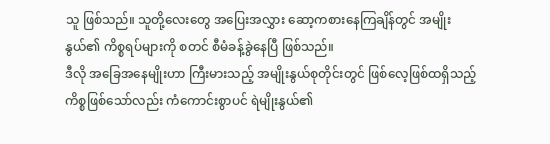သူ ဖြစ်သည်။ သူတို့လေးတွေ အပြေးအလွှား ဆော့ကစားနေကြချိန်တွင် အမျိုးနွယ်၏ ကိစ္စရပ်များကို စတင် စီမံခန့်ခွဲနေပြီ ဖြစ်သည်။
ဒီလို အခြေအနေမျိုးဟာ ကြီးမားသည့် အမျိုးနွယ်စုတိုင်းတွင် ဖြစ်လေ့ဖြစ်ထရှိသည့် ကိစ္စဖြစ်သော်လည်း ကံကောင်းစွာပင် ရဲမျိုးနွယ်၏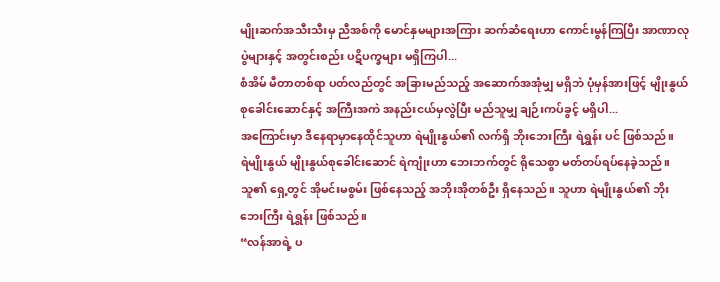မျိုးဆက်အသီးသီးမှ ညီအစ်ကို မောင်နှမများအကြား ဆက်ဆံရေးဟာ ကောင်းမွန်ကြပြီး အာဏာလုပွဲများနှင့် အတွင်းစည်း ပဋိပက္ခများ မရှိကြပါ...
စံအိမ် မီတာတစ်ရာ ပတ်လည်တွင် အခြားမည်သည့် အဆောက်အအုံမျှ မရှိဘဲ ပုံမှန်အားဖြင့် မျိုးနွယ်စုခေါင်းဆောင်နှင့် အကြီးအကဲ အနည်းငယ်မှလွဲပြီး မည်သူမျှ ချဉ်းကပ်ခွင့် မရှိပါ...
အကြောင်းမှာ ဒီနေရာမှာနေထိုင်သူဟာ ရဲမျိုးနွယ်၏ လက်ရှိ ဘိုးဘေးကြီး ရဲရွှန်း ပင် ဖြစ်သည်။
ရဲမျိုးနွယ် မျိုးနွယ်စုခေါင်းဆောင် ရဲကျုံးဟာ ဘေးဘက်တွင် ရိုသေစွာ မတ်တပ်ရပ်နေခဲ့သည်။ သူ၏ ရှေ့တွင် အိုမင်းမစွမ်း ဖြစ်နေသည့် အဘိုးအိုတစ်ဦး ရှိနေသည်။ သူဟာ ရဲမျိုးနွယ်၏ ဘိုးဘေးကြီး ရဲရွှန်း ဖြစ်သည်။
“လန်အာရဲ့ ပ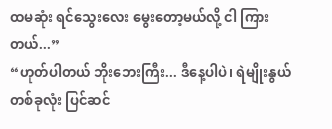ထမဆုံး ရင်သွေးလေး မွေးတော့မယ်လို့ ငါ ကြားတယ်...”
“ဟုတ်ပါတယ် ဘိုးဘေးကြီး... ဒီနေ့ပါပဲ၊ ရဲမျိုးနွယ်တစ်ခုလုံး ပြင်ဆင်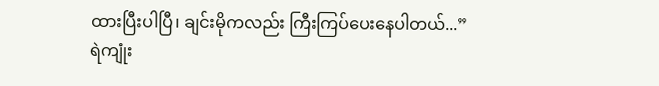ထားပြီးပါပြီ၊ ချင်းမိုကလည်း ကြီးကြပ်ပေးနေပါတယ်...”
ရဲကျုံး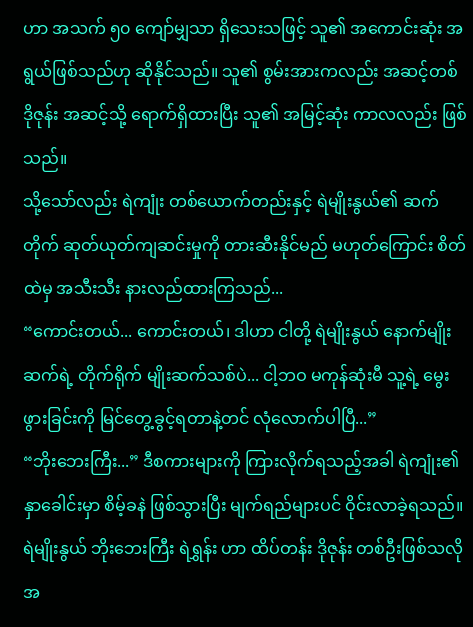ဟာ အသက် ၅၀ ကျော်မျှသာ ရှိသေးသဖြင့် သူ၏ အကောင်းဆုံး အရွယ်ဖြစ်သည်ဟု ဆိုနိုင်သည်။ သူ၏ စွမ်းအားကလည်း အဆင့်တစ် ဒိုဇုန်း အဆင့်သို့ ရောက်ရှိထားပြီး သူ၏ အမြင့်ဆုံး ကာလလည်း ဖြစ်သည်။
သို့သော်လည်း ရဲကျုံး တစ်ယောက်တည်းနှင့် ရဲမျိုးနွယ်၏ ဆက်တိုက် ဆုတ်ယုတ်ကျဆင်းမှုကို တားဆီးနိုင်မည် မဟုတ်ကြောင်း စိတ်ထဲမှ အသီးသီး နားလည်ထားကြသည်...
“ကောင်းတယ်... ကောင်းတယ်၊ ဒါဟာ ငါတို့ ရဲမျိုးနွယ် နောက်မျိုးဆက်ရဲ့ တိုက်ရိုက် မျိုးဆက်သစ်ပဲ... ငါ့ဘဝ မကုန်ဆုံးမီ သူ့ရဲ့ မွေးဖွားခြင်းကို မြင်တွေ့ခွင့်ရတာနဲ့တင် လုံလောက်ပါပြီ...”
“ဘိုးဘေးကြီး...” ဒီစကားများကို ကြားလိုက်ရသည့်အခါ ရဲကျုံး၏ နှာခေါင်းမှာ စိမ့်ခနဲ ဖြစ်သွားပြီး မျက်ရည်များပင် ဝိုင်းလာခဲ့ရသည်။
ရဲမျိုးနွယ် ဘိုးဘေးကြီး ရဲရွှန်း ဟာ ထိပ်တန်း ဒိုဇုန်း တစ်ဦးဖြစ်သလို အ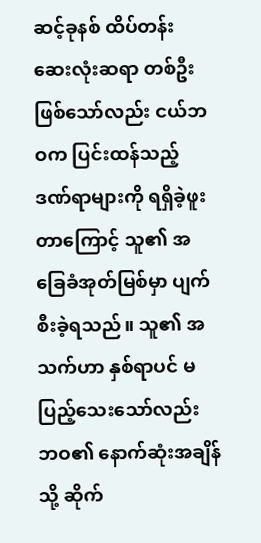ဆင့်ခုနစ် ထိပ်တန်း ဆေးလုံးဆရာ တစ်ဦး ဖြစ်သော်လည်း ငယ်ဘဝက ပြင်းထန်သည့် ဒဏ်ရာများကို ရရှိခဲ့ဖူးတာကြောင့် သူ၏ အခြေခံအုတ်မြစ်မှာ ပျက်စီးခဲ့ရသည်။ သူ၏ အသက်ဟာ နှစ်ရာပင် မပြည့်သေးသော်လည်း ဘဝ၏ နောက်ဆုံးအချိန်သို့ ဆိုက်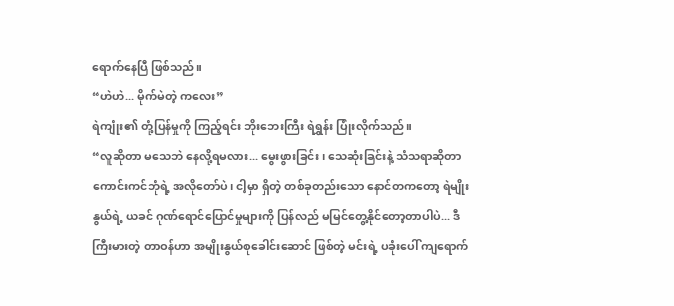ရောက်နေပြီ ဖြစ်သည်။
“ဟဲဟဲ... မိုက်မဲတဲ့ ကလေး”
ရဲကျုံး၏ တုံ့ပြန်မှုကို ကြည့်ရင်း ဘိုးဘေးကြီး ရဲရွှန်း ပြုံးလိုက်သည်။
“လူဆိုတာ မသေဘဲ နေလို့ရမလား... မွေးဖွားခြင်း၊ သေဆုံးခြင်းနဲ့ သံသရာဆိုတာ ကောင်းကင်ဘုံရဲ့ အလိုတော်ပဲ၊ ငါ့မှာ ရှိတဲ့ တစ်ခုတည်းသော နောင်တကတော့ ရဲမျိုးနွယ်ရဲ့ ယခင် ဂုဏ်ရောင်ပြောင်မှုများကို ပြန်လည် မမြင်တွေ့နိုင်တော့တာပါပဲ... ဒီကြီးမားတဲ့ တာဝန်ဟာ အမျိုးနွယ်စုခေါင်းဆောင် ဖြစ်တဲ့ မင်းရဲ့ ပခုံးပေါ် ကျရောက်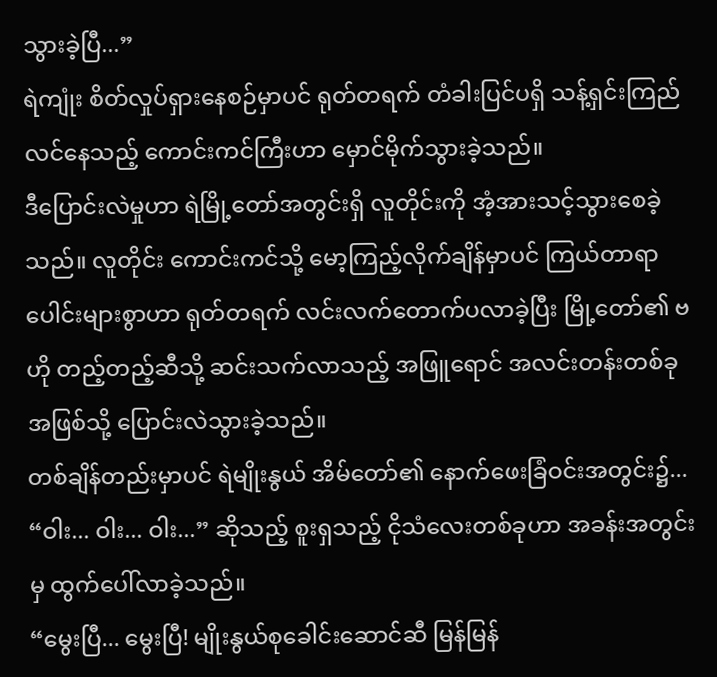သွားခဲ့ပြီ...”
ရဲကျုံး စိတ်လှုပ်ရှားနေစဉ်မှာပင် ရုတ်တရက် တံခါးပြင်ပရှိ သန့်ရှင်းကြည်လင်နေသည့် ကောင်းကင်ကြီးဟာ မှောင်မိုက်သွားခဲ့သည်။
ဒီပြောင်းလဲမှုဟာ ရဲမြို့တော်အတွင်းရှိ လူတိုင်းကို အံ့အားသင့်သွားစေခဲ့သည်။ လူတိုင်း ကောင်းကင်သို့ မော့ကြည့်လိုက်ချိန်မှာပင် ကြယ်တာရာပေါင်းများစွာဟာ ရုတ်တရက် လင်းလက်တောက်ပလာခဲ့ပြီး မြို့တော်၏ ဗဟို တည့်တည့်ဆီသို့ ဆင်းသက်လာသည့် အဖြူရောင် အလင်းတန်းတစ်ခုအဖြစ်သို့ ပြောင်းလဲသွားခဲ့သည်။
တစ်ချိန်တည်းမှာပင် ရဲမျိုးနွယ် အိမ်တော်၏ နောက်ဖေးခြံဝင်းအတွင်း၌...
“ဝါး... ဝါး... ဝါး...” ဆိုသည့် စူးရှသည့် ငိုသံလေးတစ်ခုဟာ အခန်းအတွင်းမှ ထွက်ပေါ်လာခဲ့သည်။
“မွေးပြီ... မွေးပြီ! မျိုးနွယ်စုခေါင်းဆောင်ဆီ မြန်မြန်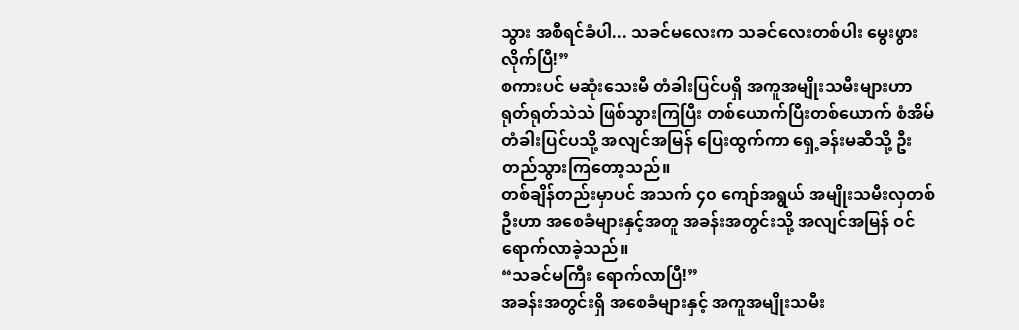သွား အစီရင်ခံပါ... သခင်မလေးက သခင်လေးတစ်ပါး မွေးဖွားလိုက်ပြီ!”
စကားပင် မဆုံးသေးမီ တံခါးပြင်ပရှိ အကူအမျိုးသမီးများဟာ ရုတ်ရုတ်သဲသဲ ဖြစ်သွားကြပြီး တစ်ယောက်ပြီးတစ်ယောက် စံအိမ်တံခါးပြင်ပသို့ အလျင်အမြန် ပြေးထွက်ကာ ရှေ့ခန်းမဆီသို့ ဦးတည်သွားကြတော့သည်။
တစ်ချိန်တည်းမှာပင် အသက် ၄၀ ကျော်အရွယ် အမျိုးသမီးလှတစ်ဦးဟာ အစေခံများနှင့်အတူ အခန်းအတွင်းသို့ အလျင်အမြန် ဝင်ရောက်လာခဲ့သည်။
“သခင်မကြီး ရောက်လာပြီ!”
အခန်းအတွင်းရှိ အစေခံများနှင့် အကူအမျိုးသမီး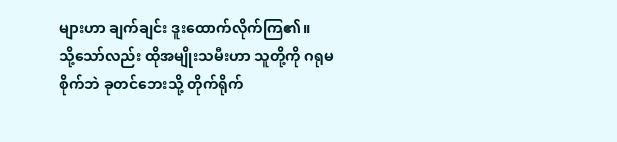များဟာ ချက်ချင်း ဒူးထောက်လိုက်ကြ၏။
သို့သော်လည်း ထိုအမျိုးသမီးဟာ သူတို့ကို ဂရုမစိုက်ဘဲ ခုတင်ဘေးသို့ တိုက်ရိုက်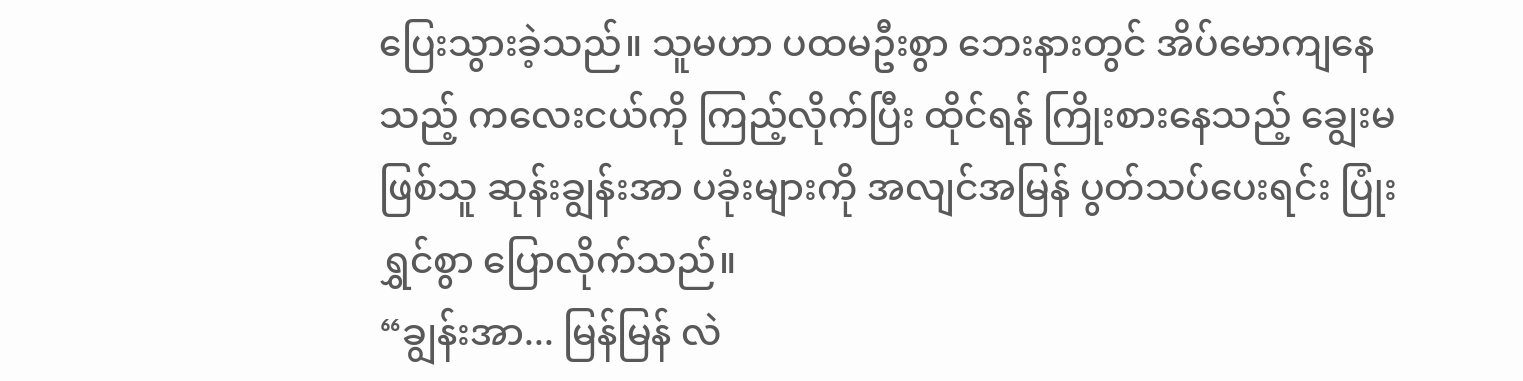ပြေးသွားခဲ့သည်။ သူမဟာ ပထမဦးစွာ ဘေးနားတွင် အိပ်မောကျနေသည့် ကလေးငယ်ကို ကြည့်လိုက်ပြီး ထိုင်ရန် ကြိုးစားနေသည့် ချွေးမဖြစ်သူ ဆုန်းချွန်းအာ ပခုံးများကို အလျင်အမြန် ပွတ်သပ်ပေးရင်း ပြုံးရွှင်စွာ ပြောလိုက်သည်။
“ချွန်းအာ... မြန်မြန် လဲ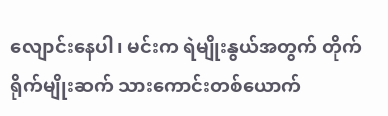လျောင်းနေပါ၊ မင်းက ရဲမျိုးနွယ်အတွက် တိုက်ရိုက်မျိုးဆက် သားကောင်းတစ်ယောက်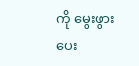ကို မွေးဖွားပေး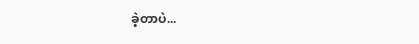ခဲ့တာပဲ...